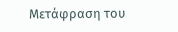Μετάφραση του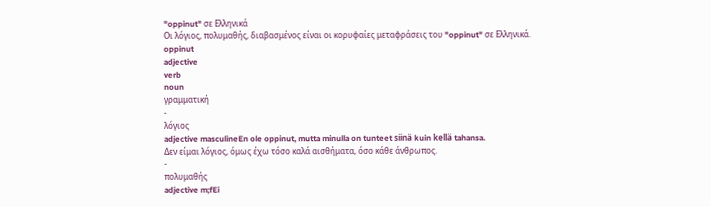"oppinut" σε Ελληνικά
Οι λόγιος, πολυμαθής, διαβασμένος είναι οι κορυφαίες μεταφράσεις του "oppinut" σε Ελληνικά.
oppinut
adjective
verb
noun
γραμματική
-
λόγιος
adjective masculineEn ole oppinut, mutta minulla on tunteet siinä kuin kellä tahansa.
Δεν είμαι λόγιος, όμως έχω τόσο καλά αισθήματα, όσο κάθε άνθρωπος.
-
πολυμαθής
adjective m;fEi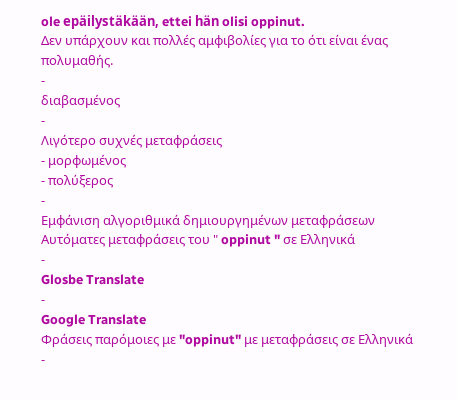ole epäilystäkään, ettei hän olisi oppinut.
Δεν υπάρχουν και πολλές αμφιβολίες για το ότι είναι ένας πολυμαθής.
-
διαβασμένος
-
Λιγότερο συχνές μεταφράσεις
- μορφωμένος
- πολύξερος
-
Εμφάνιση αλγοριθμικά δημιουργημένων μεταφράσεων
Αυτόματες μεταφράσεις του " oppinut " σε Ελληνικά
-
Glosbe Translate
-
Google Translate
Φράσεις παρόμοιες με "oppinut" με μεταφράσεις σε Ελληνικά
-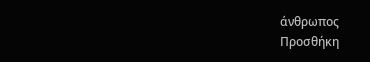άνθρωπος
Προσθήκη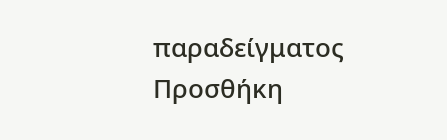παραδείγματος
Προσθήκη